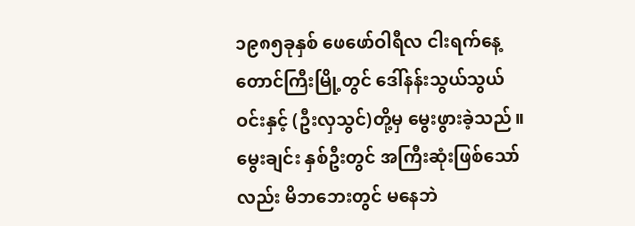၁၉၈၅ခုနှစ် ဖေဖော်ဝါရီလ ငါးရက်နေ့ တောင်ကြီးမြို့တွင် ဒေါ်နန်းသွယ်သွယ်ဝင်းနှင့် (ဦးလှသွင်)တို့မှ မွေးဖွားခဲ့သည်။ မွေးချင်း နှစ်ဦးတွင် အကြီးဆုံးဖြစ်သော်လည်း မိဘဘေးတွင် မနေဘဲ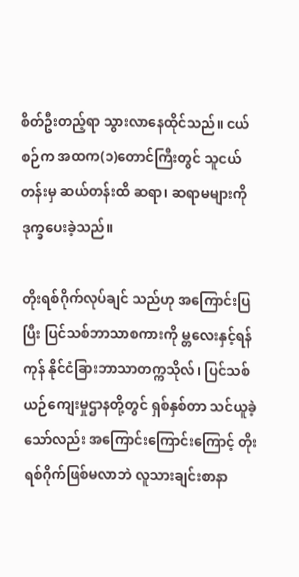စိတ်ဦးတည့်ရာ သွားလာနေထိုင်သည်။ ငယ်စဉ်က အထက(၁)တောင်ကြီးတွင် သူငယ်တန်းမှ ဆယ်တန်းထိ ဆရာ၊ ဆရာမများကို ဒုက္ခပေးခဲ့သည်။

တိုးရစ်ဂိုက်လုပ်ချင် သည်ဟု အကြောင်းပြပြီး ပြင်သစ်ဘာသာစကားကို မ္တလေးနှင့်ရန်ကုန် နိုင်ငံခြားဘာသာတက္ကသိုလ်၊ ပြင်သစ်ယဉ်ကျေးမှုဌာနတို့တွင် ရှစ်နှစ်တာ သင်ယူခဲ့သော်လည်း အကြောင်းကြောင်းကြောင့် တိုးရစ်ဂိုက်ဖြစ်မလာဘဲ လူသားချင်းစာနာ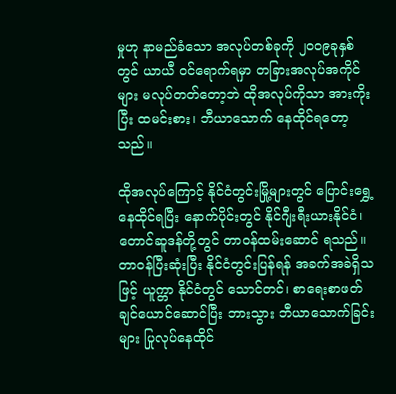မှုဟု နာမည်ခံသော အလုပ်တစ်ခုကို ၂၀ဝ၉ခုနှစ်တွင် ယာယီ ဝင်ရောက်ရမှာ တခြားအလုပ်အကိုင်များ မလုပ်တတ်တော့ဘဲ ထိုအလုပ်ကိုသာ အားကိုးပြီး ထမင်းစား၊ ဘီယာသောက် နေထိုင်ရတော့ သည်။

ထိုအလုပ်ကြောင့် နိုင်ငံတွင်းမြို့များတွင် ပြောင်းရွှေ့နေထိုင်ရပြီး နောက်ပိုင်းတွင် နိုင်ဂျီးရီးယားနိုင်ငံ၊ တောင်ဆူဒန်တို့တွင် တာဝန်ထမ်းဆောင် ရသည်။ တာဝန်ပြီးဆုံးပြီး နိုင်ငံတွင်းပြန်ရန် အခက်အခဲရှိသဖြင့် ယူက္တာ နိုင်ငံတွင် သောင်တင်၊ စာရေးစာဖတ်ချင်ယောင်ဆောင်ပြီး ဘားသွား ဘီယာသောက်ခြင်းများ ပြုလုပ်နေထိုင်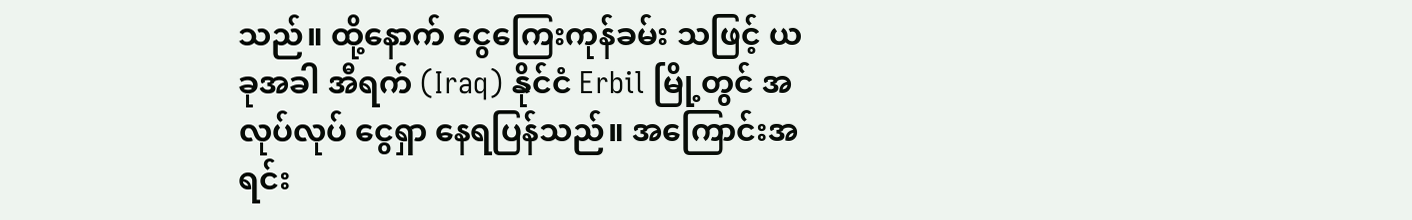သည်။ ထို့နောက် ငွေကြေးကုန်ခမ်း သဖြင့် ယခုအခါ အီရက် (Iraq) နိုင်ငံ Erbil မြို့တွင် အလုပ်လုပ် ငွေရှာ နေရပြန်သည်။ အကြောင်းအရင်း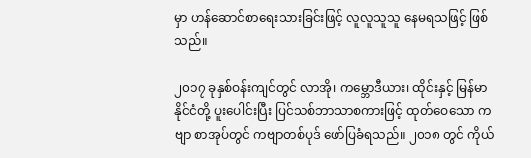မှာ ဟန်ဆောင်စာရေးသားခြင်းဖြင့် လူလူသူသူ နေမရသဖြင့် ဖြစ်သည်။

၂၀၁၇ ခုနှစ်ဝန်းကျင်တွင် လာအို၊ ကမ္ဘောဒီယား၊ ထိုင်းနှင့် မြန်မာနိုင်ငံတို့ ပူးပေါင်းပြီး ပြင်သစ်ဘာသာစကားဖြင့် ထုတ်ဝေသော ကဗျာ စာအုပ်တွင် ကဗျာတစ်ပုဒ် ဖော်ပြခံရသည်။ ၂၀၁၈ တွင် ကိုယ်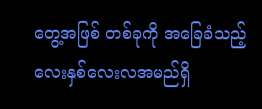တွေ့အဖြစ် တစ်ခုကို အခြေခံသည့် လေးနှစ်လေးလအမည်ရှိ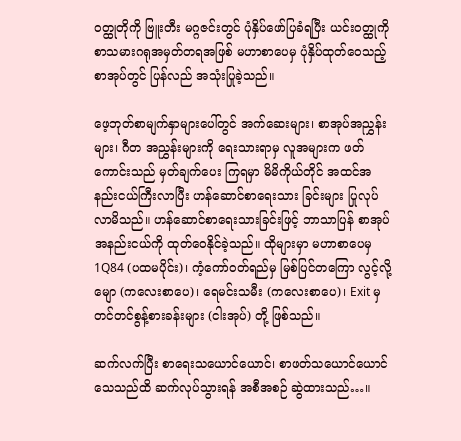ဝတ္ထုတိုကို ဗြူးတီး မဂ္ဂဇင်းတွင် ပုံနှိပ်ဖော်ပြခံရပြီး ယင်းဝတ္ထုကို စာသမားဂရုအမှတ်တရအဖြစ် မဟာစာပေမှ ပုံနှိပ်ထုတ်ဝေသည့် စာအုပ်တွင် ပြန်လည် အသုံးပြုခဲ့သည်။

ဖေ့ဘုတ်စာမျက်နှာများပေါ်တွင် အက်ဆေးများ၊ စာအုပ်အညွှန်းများ၊ ဂီတ အညွှန်းများကို ရေးသားရာမှ လူအများက ဖတ်ကောင်းသည် မှတ်ချက်ပေး ကြရမှာ မိမိကိုယ်တိုင် အထင်အနည်းငယ်ကြီးလာပြီး ဟန်ဆောင်စာရေးသား ခြင်းများ ပြုလုပ်လာမိသည်။ ဟန်ဆောင်စာရေးသားခြင်းဖြင့် ဘာသာပြန် စာအုပ် အနည်းငယ်ကို ထုတ်ဝေနိုင်ခဲ့သည်။ ထိုများမှာ မဟာစာပေမှ 1Q84 (ပထမပိုင်း)၊ ကံ့ကော်ဝတ်ရည်မှ မြစ်ပြင်တကြော လွင့်လို့မျော (ကလေးစာပေ)၊ ရေမင်းသမီး (ကလေးစာပေ)၊ Exit မှ တင်တင်စွန့်စားခန်းများ (ငါးအုပ်) တို့ ဖြစ်သည်။

ဆက်လက်ပြီး စာရေးသယောင်ယောင်၊ စာဖတ်သယောင်ယောင် သေသည်ထိ ဆက်လုပ်သွားရန် အစီအစဉ် ဆွဲထားသည်…။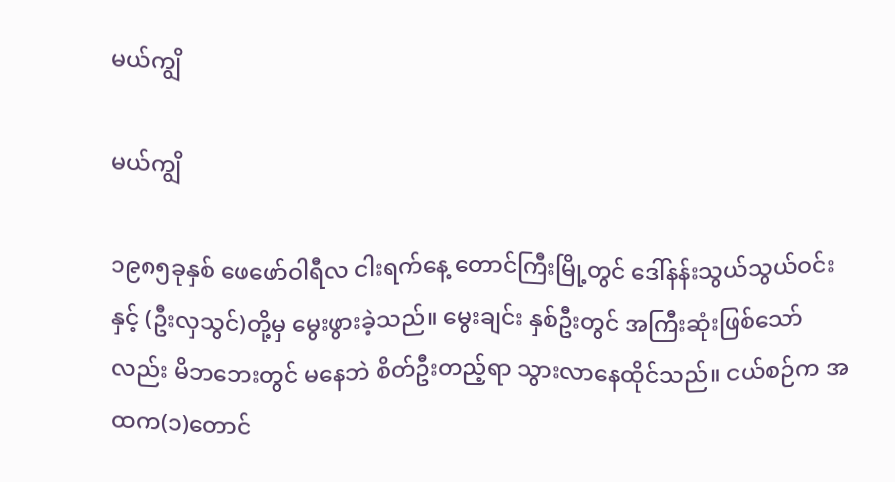မယ်ကျွိ

မယ်ကျွိ

၁၉၈၅ခုနှစ် ဖေဖော်ဝါရီလ ငါးရက်နေ့ တောင်ကြီးမြို့တွင် ဒေါ်နန်းသွယ်သွယ်ဝင်းနှင့် (ဦးလှသွင်)တို့မှ မွေးဖွားခဲ့သည်။ မွေးချင်း နှစ်ဦးတွင် အကြီးဆုံးဖြစ်သော်လည်း မိဘဘေးတွင် မနေဘဲ စိတ်ဦးတည့်ရာ သွားလာနေထိုင်သည်။ ငယ်စဉ်က အထက(၁)တောင်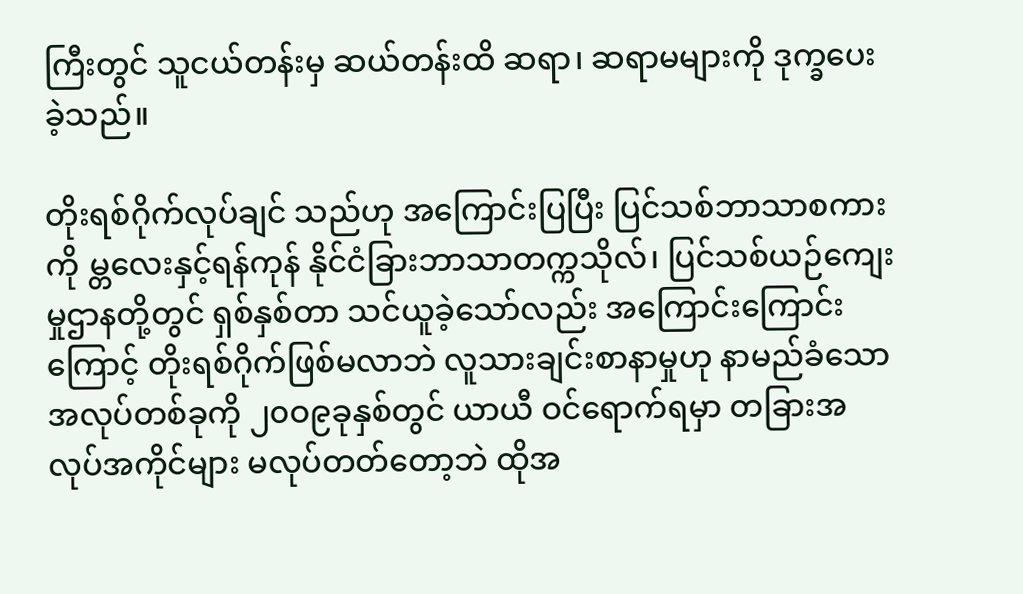ကြီးတွင် သူငယ်တန်းမှ ဆယ်တန်းထိ ဆရာ၊ ဆရာမများကို ဒုက္ခပေးခဲ့သည်။

တိုးရစ်ဂိုက်လုပ်ချင် သည်ဟု အကြောင်းပြပြီး ပြင်သစ်ဘာသာစကားကို မ္တလေးနှင့်ရန်ကုန် နိုင်ငံခြားဘာသာတက္ကသိုလ်၊ ပြင်သစ်ယဉ်ကျေးမှုဌာနတို့တွင် ရှစ်နှစ်တာ သင်ယူခဲ့သော်လည်း အကြောင်းကြောင်းကြောင့် တိုးရစ်ဂိုက်ဖြစ်မလာဘဲ လူသားချင်းစာနာမှုဟု နာမည်ခံသော အလုပ်တစ်ခုကို ၂၀ဝ၉ခုနှစ်တွင် ယာယီ ဝင်ရောက်ရမှာ တခြားအလုပ်အကိုင်များ မလုပ်တတ်တော့ဘဲ ထိုအ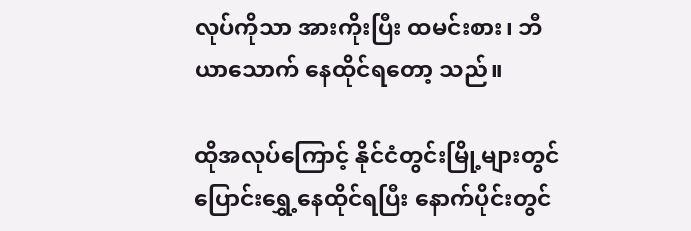လုပ်ကိုသာ အားကိုးပြီး ထမင်းစား၊ ဘီယာသောက် နေထိုင်ရတော့ သည်။

ထိုအလုပ်ကြောင့် နိုင်ငံတွင်းမြို့များတွင် ပြောင်းရွှေ့နေထိုင်ရပြီး နောက်ပိုင်းတွင်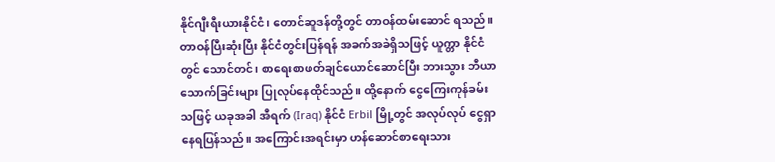နိုင်ဂျီးရီးယားနိုင်ငံ၊ တောင်ဆူဒန်တို့တွင် တာဝန်ထမ်းဆောင် ရသည်။ တာဝန်ပြီးဆုံးပြီး နိုင်ငံတွင်းပြန်ရန် အခက်အခဲရှိသဖြင့် ယူက္တာ နိုင်ငံတွင် သောင်တင်၊ စာရေးစာဖတ်ချင်ယောင်ဆောင်ပြီး ဘားသွား ဘီယာသောက်ခြင်းများ ပြုလုပ်နေထိုင်သည်။ ထို့နောက် ငွေကြေးကုန်ခမ်း သဖြင့် ယခုအခါ အီရက် (Iraq) နိုင်ငံ Erbil မြို့တွင် အလုပ်လုပ် ငွေရှာ နေရပြန်သည်။ အကြောင်းအရင်းမှာ ဟန်ဆောင်စာရေးသား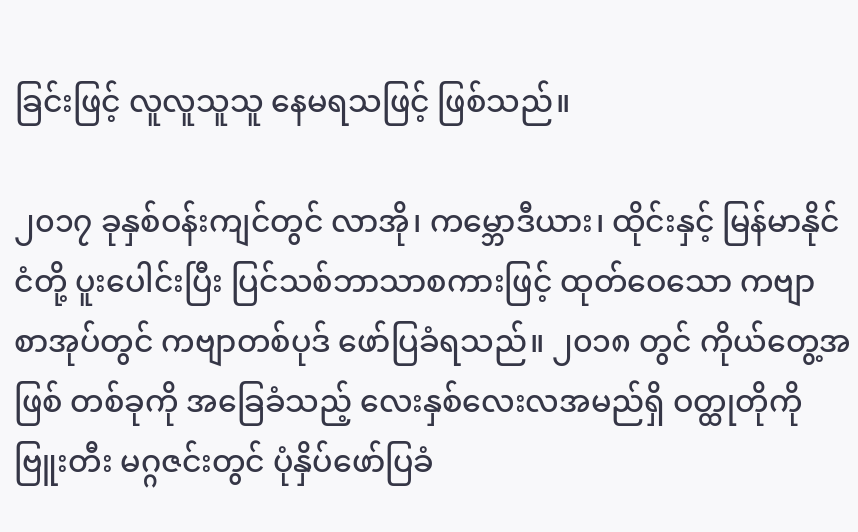ခြင်းဖြင့် လူလူသူသူ နေမရသဖြင့် ဖြစ်သည်။

၂၀၁၇ ခုနှစ်ဝန်းကျင်တွင် လာအို၊ ကမ္ဘောဒီယား၊ ထိုင်းနှင့် မြန်မာနိုင်ငံတို့ ပူးပေါင်းပြီး ပြင်သစ်ဘာသာစကားဖြင့် ထုတ်ဝေသော ကဗျာ စာအုပ်တွင် ကဗျာတစ်ပုဒ် ဖော်ပြခံရသည်။ ၂၀၁၈ တွင် ကိုယ်တွေ့အဖြစ် တစ်ခုကို အခြေခံသည့် လေးနှစ်လေးလအမည်ရှိ ဝတ္ထုတိုကို ဗြူးတီး မဂ္ဂဇင်းတွင် ပုံနှိပ်ဖော်ပြခံ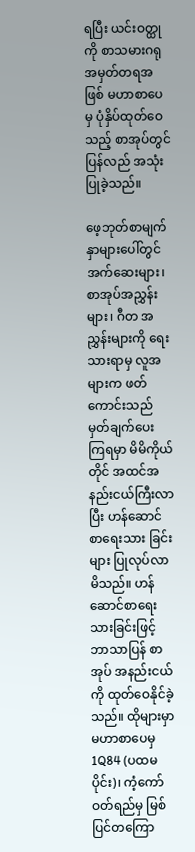ရပြီး ယင်းဝတ္ထုကို စာသမားဂရုအမှတ်တရအဖြစ် မဟာစာပေမှ ပုံနှိပ်ထုတ်ဝေသည့် စာအုပ်တွင် ပြန်လည် အသုံးပြုခဲ့သည်။

ဖေ့ဘုတ်စာမျက်နှာများပေါ်တွင် အက်ဆေးများ၊ စာအုပ်အညွှန်းများ၊ ဂီတ အညွှန်းများကို ရေးသားရာမှ လူအများက ဖတ်ကောင်းသည် မှတ်ချက်ပေး ကြရမှာ မိမိကိုယ်တိုင် အထင်အနည်းငယ်ကြီးလာပြီး ဟန်ဆောင်စာရေးသား ခြင်းများ ပြုလုပ်လာမိသည်။ ဟန်ဆောင်စာရေးသားခြင်းဖြင့် ဘာသာပြန် စာအုပ် အနည်းငယ်ကို ထုတ်ဝေနိုင်ခဲ့သည်။ ထိုများမှာ မဟာစာပေမှ 1Q84 (ပထမပိုင်း)၊ ကံ့ကော်ဝတ်ရည်မှ မြစ်ပြင်တကြော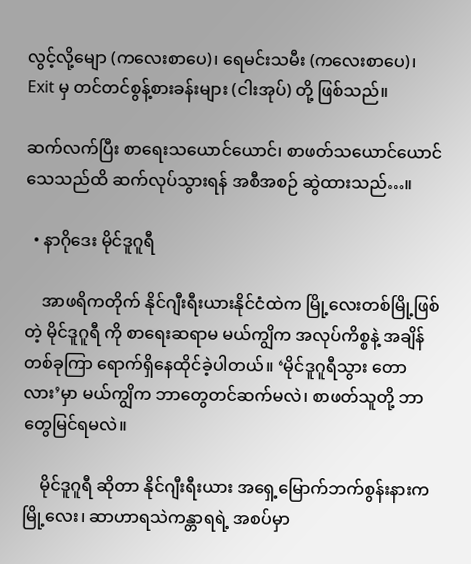လွင့်လို့မျော (ကလေးစာပေ)၊ ရေမင်းသမီး (ကလေးစာပေ)၊ Exit မှ တင်တင်စွန့်စားခန်းများ (ငါးအုပ်) တို့ ဖြစ်သည်။

ဆက်လက်ပြီး စာရေးသယောင်ယောင်၊ စာဖတ်သယောင်ယောင် သေသည်ထိ ဆက်လုပ်သွားရန် အစီအစဉ် ဆွဲထားသည်…။

  • နာဂိုဒေး မိုင်ဒူဂူရီ

    အာဖရိကတိုက် နိုင်ဂျီးရီးယားနိုင်ငံထဲက မြို့လေးတစ်မြို့ဖြစ်တဲ့ မိုင်ဒူဂူရီ ကို စာရေးဆရာမ မယ်ကျွိက အလုပ်ကိစ္စနဲ့ အချိန်တစ်ခုကြာ ရောက်ရှိနေထိုင်ခဲ့ပါတယ်။ ‘မိုင်ဒူဂူရီသွား တောလား’မှာ မယ်ကျွိက ဘာတွေတင်ဆက်မလဲ၊ စာဖတ်သူတို့ ဘာတွေမြင်ရမလဲ။

    မိုင်ဒူဂူရီ ဆိုတာ နိုင်ဂျီးရီးယား အရှေ့မြောက်ဘက်စွန်းနားက မြို့လေး၊ ဆာဟာရသဲကန္တာရရဲ့ အစပ်မှာ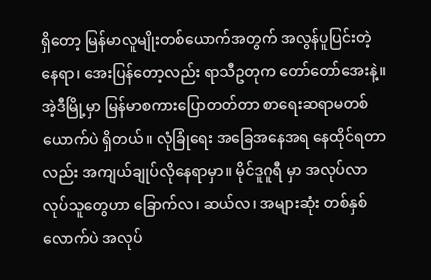ရှိတော့ မြန်မာလူမျိုးတစ်ယောက်အတွက် အလွန်ပူပြင်းတဲ့နေရာ၊ အေးပြန်တော့လည်း ရာသီဥတုက တော်တော်အေးနဲ့။ အဲ့ဒီမြို့မှာ မြန်မာစကားပြောတတ်တာ စာရေးဆရာမတစ်ယောက်ပဲ ရှိတယ်။ လုံခြုံရေး အခြေအနေအရ နေထိုင်ရတာလည်း အကျယ်ချုပ်လိုနေရာမှာ။ မိုင်ဒူဂူရီ မှာ အလုပ်လာလုပ်သူတွေဟာ ခြောက်လ၊ ဆယ်လ၊ အများဆုံး တစ်နှစ်လောက်ပဲ အလုပ်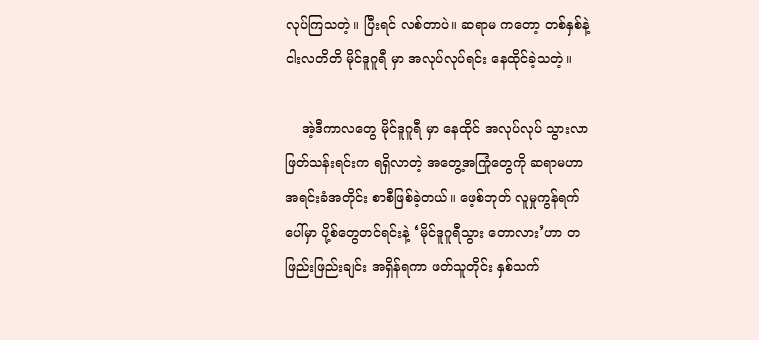လုပ်ကြသတဲ့။ ပြီးရင် လစ်တာပဲ။ ဆရာမ ကတော့ တစ်နှစ်နဲ့ ငါးလတိတိ မိုင်ဒူဂူရီ မှာ အလုပ်လုပ်ရင်း နေထိုင်ခဲ့သတဲ့။

    အဲ့ဒီကာလတွေ မိုင်ဒူဂူရီ မှာ နေထိုင် အလုပ်လုပ် သွားလာ ဖြတ်သန်းရင်းက ရရှိလာတဲ့ အတွေ့အကြုံတွေကို ဆရာမဟာ အရင်းခံအတိုင်း စာစီဖြစ်ခဲ့တယ်။ ဖေ့စ်ဘုတ် လူမှုကွန်ရက်ပေါ်မှာ ပို့စ်တွေတင်ရင်းနဲ့ ‘မိုင်ဒူဂူရီသွား တောလား’ဟာ တဖြည်းဖြည်းချင်း အရှိန်ရကာ ဖတ်သူတိုင်း နှစ်သက်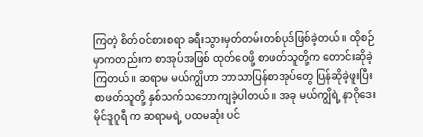ကြတဲ့ စိတ်ဝင်စားစရာ ခရီးသွားမှတ်တမ်းတစ်ပုဒ်ဖြစ်ခဲ့တယ်။ ထိုစဉ်မှာကတည်းက စာအုပ်အဖြစ် ထုတ်ဝေဖို့ စာဖတ်သူတို့က တောင်းဆိုခဲ့ကြတယ်။ ဆရာမ မယ်ကျွိဟာ ဘာသာပြန်စာအုပ်တွေ ပြန်ဆိုခဲ့ဖူးပြီး စာဖတ်သူတို့ နှစ်သက်သဘောကျခဲ့ပါတယ်။ အခု မယ်ကျွိရဲ့ နာဂိုဒေး မိုင်ဒူဂူရီ က ဆရာမရဲ့ ပထမဆုံး ပင်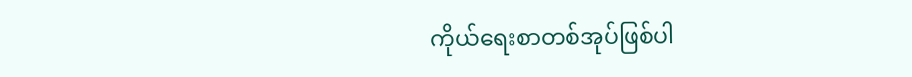ကိုယ်ရေးစာတစ်အုပ်ဖြစ်ပါ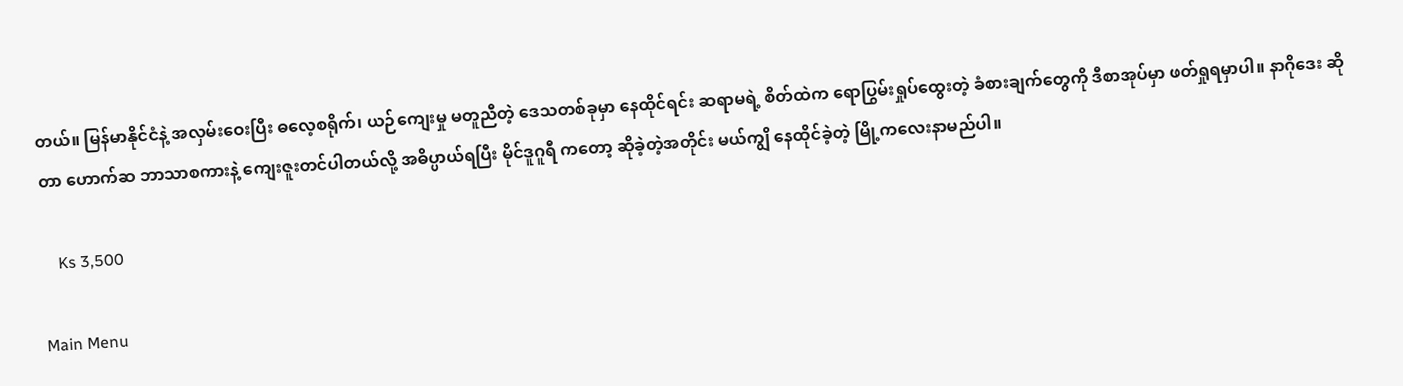တယ်။ မြန်မာနိုင်ငံနဲ့ အလှမ်းဝေးပြီး ဓလေ့စရိုက်၊ ယဉ်ကျေးမှု မတူညီတဲ့ ဒေသတစ်ခုမှာ နေထိုင်ရင်း ဆရာမရဲ့ စိတ်ထဲက ရောပြွမ်းရှုပ်ထွေးတဲ့ ခံစားချက်တွေကို ဒီစာအုပ်မှာ ဖတ်ရှုရမှာပါ။ နာဂိုဒေး ဆိုတာ ဟောက်ဆ ဘာသာစကားနဲ့ ကျေးဇူးတင်ပါတယ်လို့ အဓိပ္ပာယ်ရပြီး မိုင်ဒူဂူရီ ကတော့ ဆိုခဲ့တဲ့အတိုင်း မယ်ကျွိ နေထိုင်ခဲ့တဲ့ မြို့ကလေးနာမည်ပါ။

    Ks 3,500

Main Menu